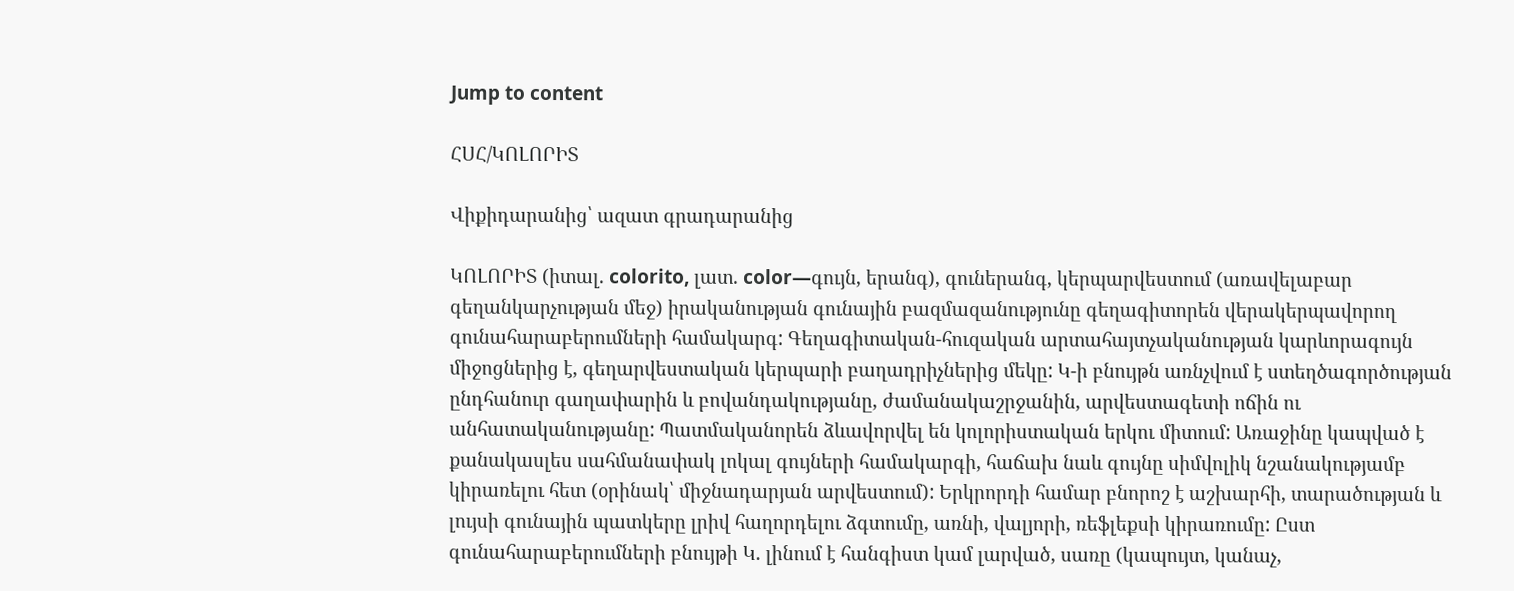Jump to content

ՀՍՀ/ԿՈԼՈՐԻՏ

Վիքիդարանից՝ ազատ գրադարանից

ԿՈԼՈՐԻՏ (իտալ. colorito, լատ. color—գույն, երանգ), գուներանգ, կերպարվեստում (առավելաբար գեղանկարչության մեջ) իրականության գունային բազմազանությունը գեղագիտորեն վերակերպավորող գունահարաբերումների համակարգ: Գեղագիտական-հուզական արտահայտչականության կարևորագույն միջոցներից է, գեղարվեստական կերպարի բաղադրիչներից մեկը: Կ-ի բնույթն առնչվում է ստեղծագործության ընդհանուր գաղափարին և բովանդակությանը, ժամանակաշրջանին, արվեստագետի ոճին ու անհատականությանը: Պատմականորեն ձևավորվել են կոլորիստական երկու միտում: Առաջինը կապված է քանակասլես սահմանափակ լոկալ գույների համակարգի, հաճախ նաև գույնը սիմվոլիկ նշանակությամբ կիրառելու հետ (օրինակ՝ միջնադարյան արվեստում): Երկրորդի համար բնորոշ է աշխարհի, տարածության և լույսի գունային պատկերը լրիվ հաղորդելու ձգտումը, առնի, վալյորի, ռեֆլեքսի կիրառումը: Ըստ գունահարաբերումների բնույթի Կ. լինում է հանգիստ կամ լարված, սառը (կապույտ, կանաչ,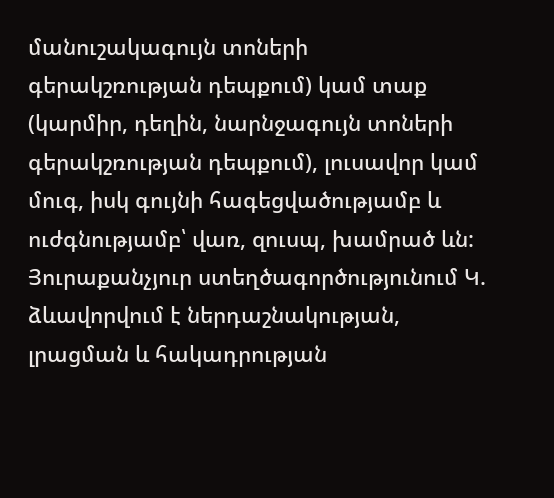մանուշակագույն տոների գերակշռության դեպքում) կամ տաք (կարմիր, դեղին, նարնջագույն տոների գերակշռության դեպքում), լուսավոր կամ մուգ, իսկ գույնի հագեցվածությամբ և ուժգնությամբ՝ վառ, զուսպ, խամրած ևն: Յուրաքանչյուր ստեղծագործությունում Կ. ձևավորվում է ներդաշնակության, լրացման և հակադրության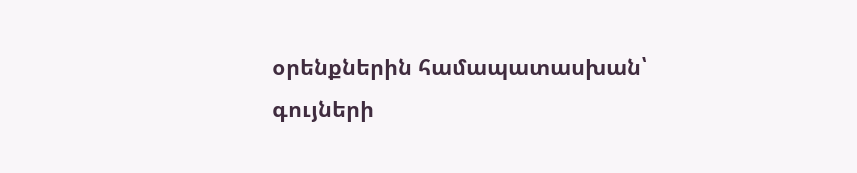օրենքներին համապատասխան՝ գույների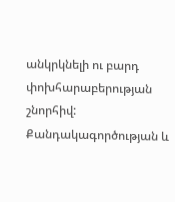անկրկնելի ու բարդ փոխհարաբերության շնորհիվ: Քանդակագործության և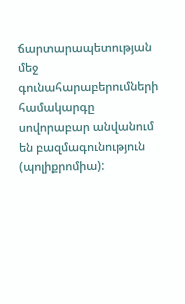ճարտարապետության մեջ գունահարաբերումների համակարգը սովորաբար անվանում են բազմագունություն (պոլիքրոմիա):